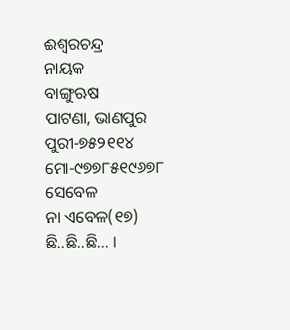ଈଶ୍ୱରଚନ୍ଦ୍ର
ନାୟକ
ବାଙ୍ଗୁଋଷ
ପାଟଣା, ଭାଣପୁର
ପୁରୀ-୭୫୨୧୧୪
ମୋ-୯୭୭୮୫୧୯୬୭୮
ସେବେଳ
ନା ଏବେଳ(୧୭)
ଛି..ଛି..ଛି... ।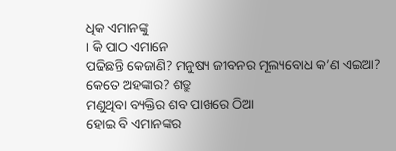ଧିକ ଏମାନଙ୍କୁ
। କି ପାଠ ଏମାନେ
ପଢିଛନ୍ତି କେଜାଣି? ମନୁଷ୍ୟ ଜୀବନର ମୂଲ୍ୟବୋଧ କ’ଣ ଏଇଆ?
କେତେ ଅହଙ୍କାର? ଶତ୍ରୁ
ମଣୁଥିବା ବ୍ୟକ୍ତିର ଶବ ପାଖରେ ଠିଆ
ହୋଇ ବି ଏମାନଙ୍କର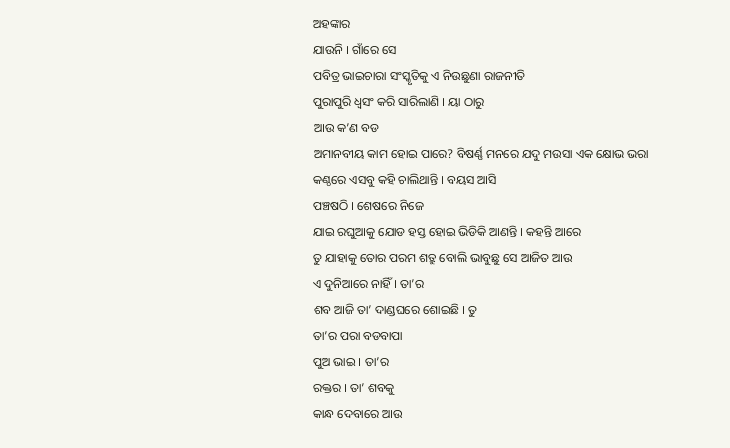ଅହଙ୍କାର
ଯାଉନି । ଗାଁରେ ସେ
ପବିତ୍ର ଭାଇଚାରା ସଂସ୍କୃତିକୁ ଏ ନିଉଛୁଣା ରାଜନୀତି
ପୁରାପୁରି ଧ୍ୱସଂ କରି ସାରିଲାଣି । ୟା ଠାରୁ
ଆଉ କ’ଣ ବଡ
ଅମାନବୀୟ କାମ ହୋଇ ପାରେ? ବିଷର୍ଣ୍ଣ ମନରେ ଯଦୁ ମଉସା ଏକ କ୍ଷୋଭ ଭରା
କଣ୍ଠରେ ଏସବୁ କହି ଚାଲିଥାନ୍ତି । ବୟସ ଆସି
ପଞ୍ଚଷଠି । ଶେଷରେ ନିଜେ
ଯାଇ ରଘୁଆକୁ ଯୋଡ ହସ୍ତ ହୋଇ ଭିଡିକି ଆଣନ୍ତି । କହନ୍ତି ଆରେ
ତୁ ଯାହାକୁ ତୋର ପରମ ଶତ୍ରୁ ବୋଲି ଭାବୁଛୁ ସେ ଆଜିତ ଆଉ
ଏ ଦୁନିଆରେ ନାହିଁ । ତା’ର
ଶବ ଆଜି ତା’ ଦାଣ୍ଡଘରେ ଶୋଇଛି । ତୁ
ତା’ର ପରା ବଡବାପା
ପୁଅ ଭାଇ । ତା’ର
ରକ୍ତର । ତା’ ଶବକୁ
କାନ୍ଧ ଦେବାରେ ଆଉ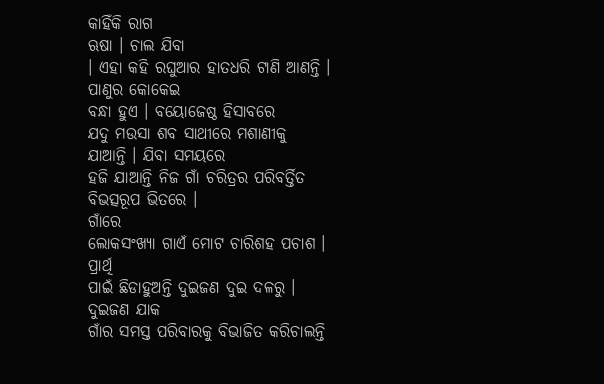କାହିଁକି ରାଗ
ଋଷା । ଚାଲ ଯିବା
। ଏହା କହି ରଘୁଆର ହାତଧରି ଟାଣି ଆଣନ୍ତି । ପାଣୁର କୋକେଇ
ବନ୍ଧା ହୁଏ । ବୟୋଜେଷ୍ଠ ହିସାବରେ
ଯଦୁ ମଉସା ଶବ ସାଥୀରେ ମଶାଣୀକୁ
ଯାଆନ୍ତି । ଯିବା ସମୟରେ
ହଜି ଯାଆନ୍ତି ନିଜ ଗାଁ ଚରିତ୍ରର ପରିବର୍ତ୍ତିତ ବିଭତ୍ସରୂପ ଭିତରେ ।
ଗାଁରେ
ଲୋକସଂଖ୍ୟା ଗାଏଁ ମୋଟ ଚାରିଶହ ପଚାଶ । ପ୍ରାର୍ଥି
ପାଇଁ ଛିଡାହୁଅନ୍ତି ଦୁଇଜଣ ଦୁଇ ଦଳରୁ । ଦୁଇଜଣ ଯାକ
ଗାଁର ସମସ୍ତ ପରିବାରକୁ ବିଭାଜିତ କରିଚାଲନ୍ତି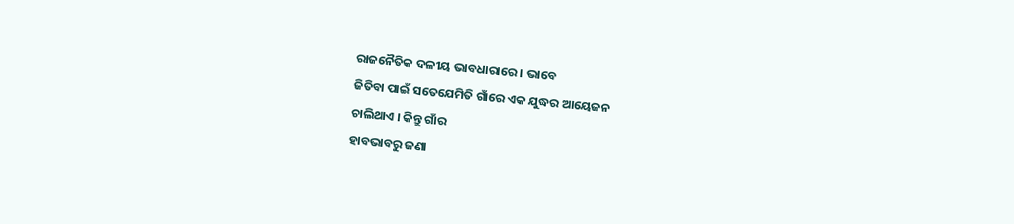ରାଜନୈତିକ ଦଳୀୟ ଭାବଧାରାରେ । ଭାବେ
ଜିତିବା ପାଇଁ ସତେଯେମିତି ଗାଁରେ ଏକ ଯୁଦ୍ଧର ଆୟେଜନ
ଚାଲିଥାଏ । କିନ୍ତୁ ଗାଁର
ହାବଭାବରୁ ଜଣା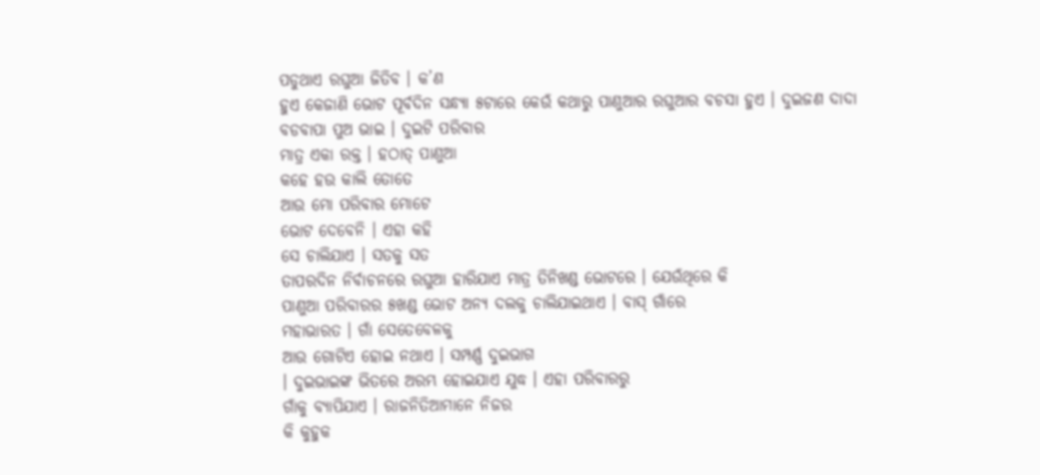ପଡୁଥାଏ ରଘୁଆ ଜିତିବ । କ’ଣ
ହୁଏ କେଜାଣି ଭୋଟ ପୂର୍ବଦିନ ସନ୍ଧ୍ୟା ୫ଟାରେ କେଉଁ କଥାରୁ ପାଣୁଆର ରଘୁଆର ବଚସା ହୁଏ । ଦୁଇଜଣ ଦାଦା
ବଡବାପା ପୁଅ ଭାଇ । ଦୁଇଟି ପରିବାର
ମାତ୍ର ଏକା ରକ୍ତ । ହଠାତ୍ ପାଣୁଆ
କହେ ହଉ କାଲି ତୋତେ
ଆଉ ମୋ ପରିବାର ମୋଟେ
ଭୋଟ ଦେବେନି । ଏହା କହି
ସେ ଚାଲିଯାଏ । ସତକୁ ସତ
ତାପରଦିନ ନିର୍ବାଚନରେ ରଘୁଆ ହାରିଯାଏ ମାତ୍ର ତିନିଖଣ୍ଡ ଭୋଟରେ । ଯେଉଁଥିରେ କି
ପାଣୁଆ ପରିବାରର ୫ଖଣ୍ଡ ଭୋଟ ଅନ୍ୟ ଦଲକୁ ଚାଲିଯାଇଥାଏ । ବାସ୍ ଗାଁରେ
ମହାଭାରତ । ଗାଁ ସେତେବେଳକୁ
ଆଉ ଗୋଟିଏ ହୋଇ ନଥାଏ । ସମ୍ପର୍ଣ୍ଣ ଦୁଇଭାଗ
। ଦୁଇଭାଇଙ୍କ ଭିତରେ ଅରମ୍ଭ ହୋଇଯାଏ ଯୁଦ୍ଧ । ଏହା ପରିବାରରୁ
ଗାଁକୁ ବ୍ୟାପିଯାଏ । ରାଜନିତିଆମାନେ ନିଜର
କି କୁହୁକ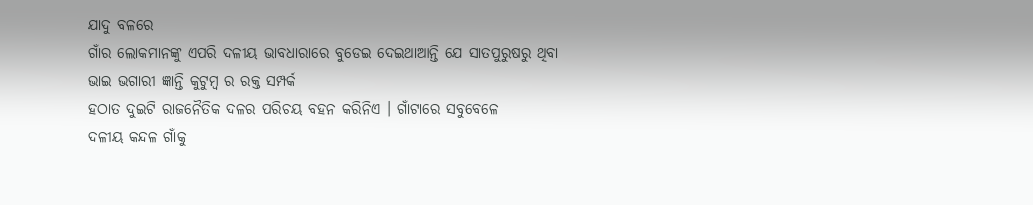ଯାଦୁ ବଳରେ
ଗାଁର ଲୋକମାନଙ୍କୁ ଏପରି ଦଳୀୟ ଭାବଧାରାରେ ବୁଡେଇ ଦେଇଥାଆନ୍ତି ଯେ ସାତପୁରୁଷରୁ ଥିବା
ଭାଇ ଭଗାରୀ ଜ୍ଞାନ୍ତି କୁଟୁମ୍ବ ର ରକ୍ତ ସମ୍ପର୍କ
ହଠାତ ଦୁଇଟି ରାଜନୈତିକ ଦଳର ପରିଚୟ ବହନ କରିନିଏ । ଗାଁଟାରେ ସବୁବେଳେ
ଦଳୀୟ କନ୍ଦଳ ଗାଁକୁ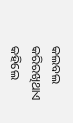କଲବଲ କରିରଖିଥାଏ କହିଲେ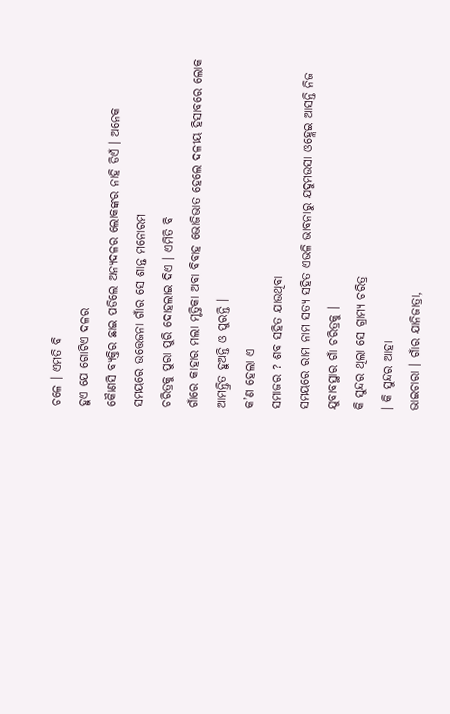ଚଳେ । ଏମତି ବି
ହୁଏ ଯେ ଗୋଟିଏ ଦଳର
କୈାଣସି ବ୍ୟକ୍ତିର ଛାଇ ପଡିଲେ ଅନ୍ୟଦଳର ଲୋକଙ୍କର ନାହି ଡିଏଁ । ଅନେକ
ସମୟରେ ଉତ୍ତେଜନା ଗାଁର ସେ ଶାନ୍ତ ମନୋରମ
ଚରିତ୍ରକୁ ପୁରା ପୁରି ଦୋହଲାଇ ଦିଏ । ଏମିତି ବି
ଗାଁରେ କାହାର ମଲା ମୃତ୍ତିକା ଅବା ବିବାହ ଭୋଜିଭାତ ହେଲେ ଦଳୀୟ ହିସାବରେ ଲୋକ ଆମନ୍ତ୍ରିତ ହୁଅନ୍ତି ଓ ପୁରନ୍ତି ।
କ’ଣ ହେଲା ଏ
ସମାଜର ? ଶବ ସହିତ ଯାଉଥିବା
ସମୟରେ ରାମ ନାମ ସତ୍ୟ ସହିତ ଏଭଳି ଭାବନାରୁ ଯଦୁମଉସା ଓହ୍ଲେଇ ଆସନ୍ତି ନିଜ ଯୁବାବସ୍ଥାର ଗାଁ ଚରିତ୍ରକୁ ।
କି ସୁନ୍ଦର ଥିଲା ସେ ଗ୍ରାମ୍ୟ ଚରିତ୍ର
। କି ସୁନ୍ଦର ଆହା
ଭାଇଚାରା । ଗାଁର ଯାନିଜାତ୍ରା,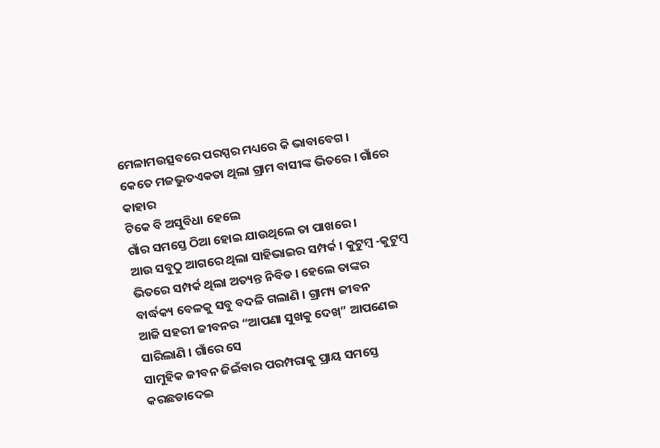ମେଳାମଉତ୍ସବରେ ପରସ୍ପର ମଧ୍ୟରେ କି ଭାବାବେଗ ।
କେତେ ମଜଭୁତଏକତା ଥିଲା ଗ୍ରାମ ବାସୀଙ୍କ ଭିତରେ । ଗାଁରେ କାହାର
ଟିକେ ବି ଅସୁବିଧା ହେଲେ
ଗାଁର ସମସ୍ତେ ଠିଆ ହୋଇ ଯାଉଥିଲେ ତା ପାଖରେ ।
ଆଉ ସବୁଠୁ ଆଗରେ ଥିଲା ସାହିଭାଇର ସମ୍ପର୍କ । କୁଟୁମ୍ବ -କୁଟୁମ୍ବ
ଭିତରେ ସମ୍ପର୍କ ଥିଲା ଅତ୍ୟନ୍ତ ନିବିଡ । ହେଲେ ତାଙ୍କର
ବାର୍ଦ୍ଧକ୍ୟ ବେଳକୁ ସବୁ ବଦଳି ଗଲାଣି । ଗ୍ରାମ୍ୟ ଜୀବନ
ଆଜି ସହରୀ ଜୀବନର “ଆପଣା ସୁଖକୁ ଦେଖ୍” ଆପଣେଇ ସାରିଲାଣି । ଗାଁରେ ସେ
ସାମୁହିକ ଜୀବନ ଜିଇଁବାର ପରମ୍ପରାକୁ ପ୍ରାୟ ସମସ୍ତେ କରଛଡାଦେଇ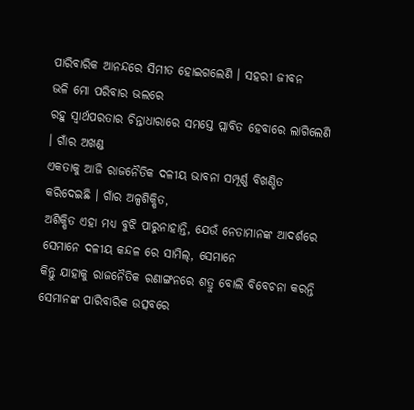ପାରିବାରିକ ଆନନ୍ଦରେ ସିମୀତ ହୋଇଗଲେଣି । ସହରୀ ଜୀବନ
ଭଳି ମୋ ପରିବାର ଭଲରେ
ରହୁ ସ୍ୱାର୍ଥପରତାର ଚିନ୍ତାଧାରାରେ ସମସ୍ତେ ପ୍ଲାବିତ ହେବାରେ ଲାଗିଲେଣି । ଗାଁର ଅଖଣ୍ଡ
ଏକତାକୁ ଆଜି ରାଜନୈତିକ ଦଳୀୟ ଭାବନା ସମ୍ପୂର୍ଣ୍ଣ ବିଖଣ୍ଡିତ କରିଦେଇଛି । ଗାଁର ଅଳ୍ପଶିକ୍ଷିତ,
ଅଶିକ୍ଷିତ ଏହା ମଧ୍ୟ ବୁଝି ପାରୁନାହାନ୍ତି, ଯେଉଁ ନେତାମାନଙ୍କ ଆଦର୍ଶରେ ସେମାନେ ଦଳୀୟ କନ୍ଦଳ ରେ ସାମିଲ୍, ସେମାନେ
କିନ୍ତୁ ଯାହାକୁ ରାଜନୈତିକ ରଣାଙ୍ଗନରେ ଶତ୍ରୁ ବୋଲି ବିବେଚନା କରନ୍ତି ସେମାନଙ୍କ ପାରିବାରିକ ଉତ୍ସବରେ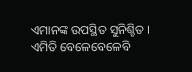ଏମାନଙ୍କ ଉପସ୍ଥିତ ସୁନିଶ୍ଚିତ । ଏମିତି ବେଳେବେଳେବି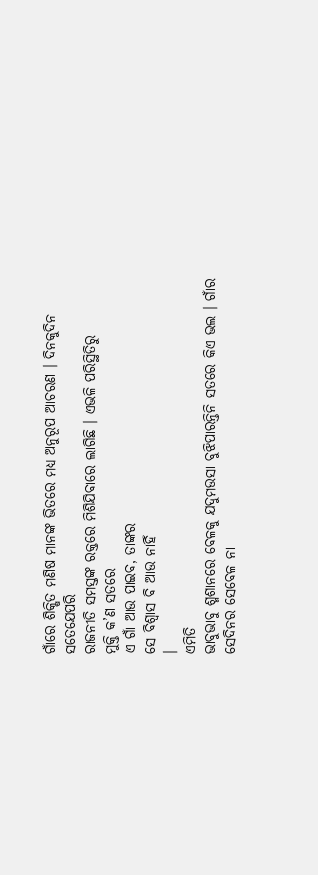ଗାଁରେ ଶିକ୍ଷିତ ମଣିଷ ମାନଙ୍କ ଭିତରେ ମଧ୍ୟ ଅନୁରୂପ ଆଚରଣ । ଦିନକୁଦିନ ସତେଯେପରି
ରାଜନୀତି ସମସ୍ତଙ୍କ ରକ୍ତରେ ମିଶିଯିବାରେ ଲାଗିଛି । ଏଭଳି ପରିସ୍ଥିତିରୁ
ମୁକ୍ତି କ’ଣ ସତରେ
ଏ ଗାଁ ଆଉ ପାଇବ, ତାଙ୍କର
ସେ ବିଶ୍ୱାସ ବି ଆଉ ନାହିଁ
।
ଏମିତି
ଭାବୁଭାବୁ ଶ୍ମଶାନରେ ବେଳକୁ ଯଦୁମଉସା ବୁଝିପାରନ୍ତିନି ସତରେ କିଏ ଭଲ । ଗାଁର
ସେଦିନର ସେବେଳ ନା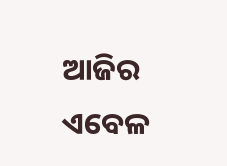ଆଜିର ଏବେଳ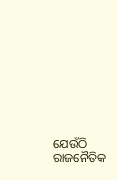ଯେଉଁଠି ରାଜନୈତିକ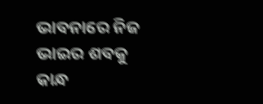ଭାବନାରେ ନିଜ ଭାଇର ଶବକୁ କାନ୍ଧ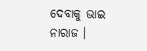ଦେବାକୁ ଭାଇ ନାରାଜ ।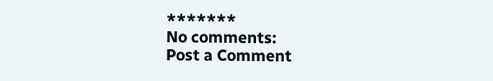*******
No comments:
Post a Comment